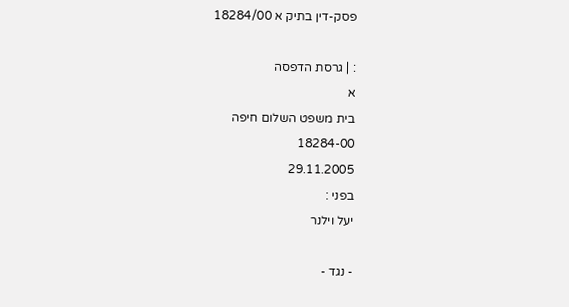פסק-דין בתיק א 18284/00

: | גרסת הדפסה
א
בית משפט השלום חיפה
18284-00
29.11.2005
בפני :
יעל וילנר

- נגד -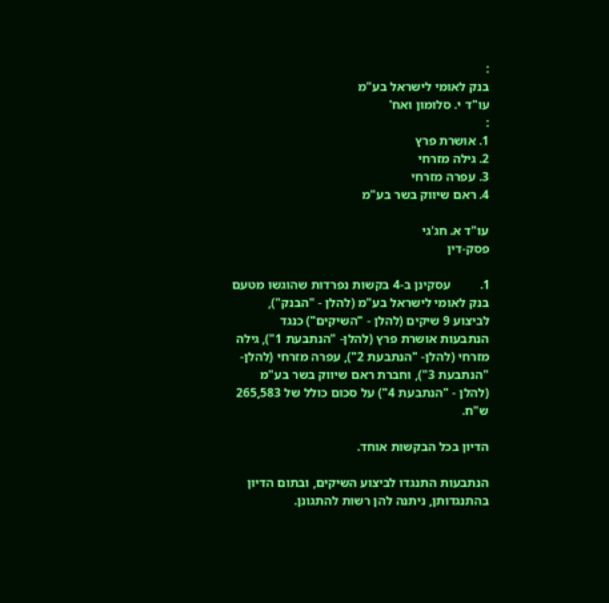:
בנק לאומי לישראל בע"מ
עו"ד י. סלומון ואח'
:
1. אושרת פרץ
2. גילה מזרחי
3. עפרה מזרחי
4. ראם שיווק בשר בע"מ

עו"ד א. חג'גי
פסק-דין

1.         עסקינן ב-4 בקשות נפרדות שהוגשו מטעם בנק לאומי לישראל בע"מ (להלן - "הבנק"), לביצוע 9 שיקים (להלן - "השיקים") כנגד הנתבעות אושרת פרץ (להלן- "הנתבעת 1"), גילה מזרחי (להלן- "הנתבעת 2"), עפרה מזרחי (להלן- "הנתבעת 3"), וחברת ראם שיווק בשר בע"מ (להלן - "הנתבעת 4") על סכום כולל של 265,583 ש"ח.

הדיון בכל הבקשות אוחד.

הנתבעות התנגדו לביצוע השיקים, ובתום הדיון בהתנגדותן, ניתנה להן רשות להתגונן.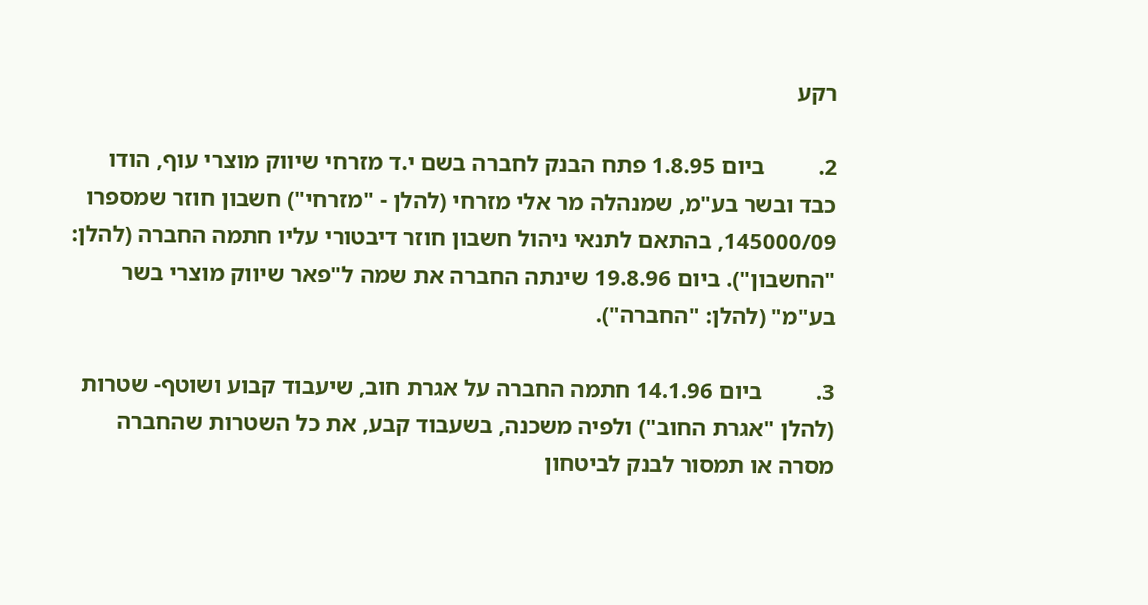רקע

2.         ביום 1.8.95 פתח הבנק לחברה בשם י.ד מזרחי שיווק מוצרי עוף, הודו כבד ובשר בע"מ, שמנהלה מר אלי מזרחי (להלן - "מזרחי") חשבון חוזר שמספרו 145000/09, בהתאם לתנאי ניהול חשבון חוזר דיבטורי עליו חתמה החברה (להלן: "החשבון"). ביום 19.8.96 שינתה החברה את שמה ל"פאר שיווק מוצרי בשר בע"מ" (להלן: "החברה").

3.         ביום 14.1.96 חתמה החברה על אגרת חוב, שיעבוד קבוע ושוטף- שטרות (להלן "אגרת החוב") ולפיה משכנה, בשעבוד קבע, את כל השטרות שהחברה מסרה או תמסור לבנק לביטחון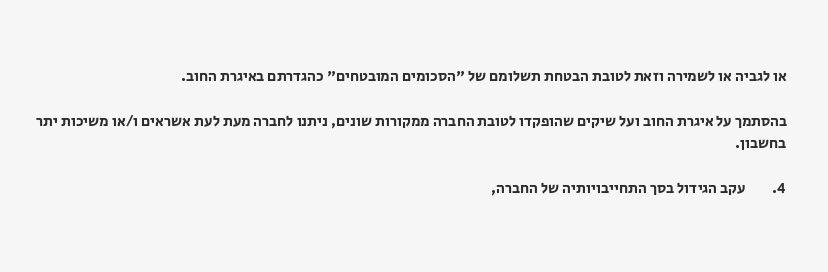או לגביה או לשמירה וזאת לטובת הבטחת תשלומם של "הסכומים המובטחים" כהגדרתם באיגרת החוב.

בהסתמך על איגרת החוב ועל שיקים שהופקדו לטובת החברה ממקורות שונים, ניתנו לחברה מעת לעת אשראים ו/או משיכות יתר בחשבון.

4.         עקב הגידול בסך התחייבויותיה של החברה,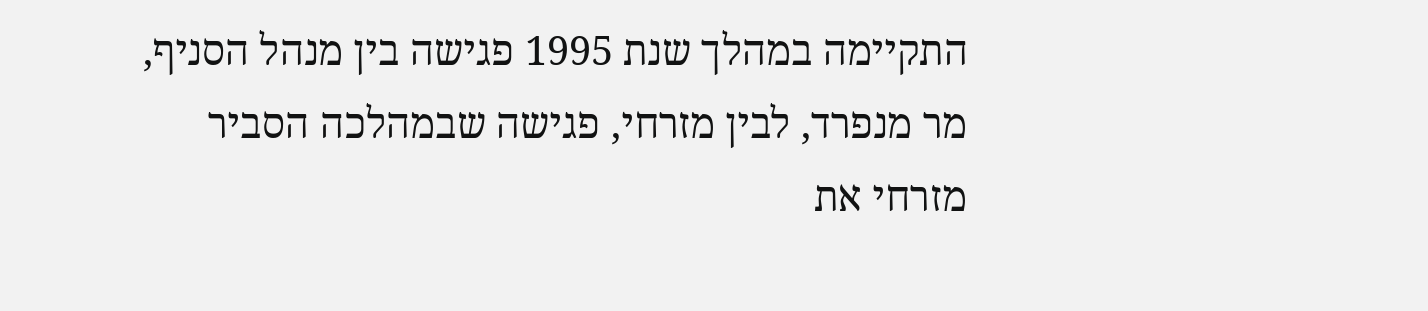התקיימה במהלך שנת 1995 פגישה בין מנהל הסניף, מר מנפרד, לבין מזרחי, פגישה שבמהלכה הסביר  מזרחי את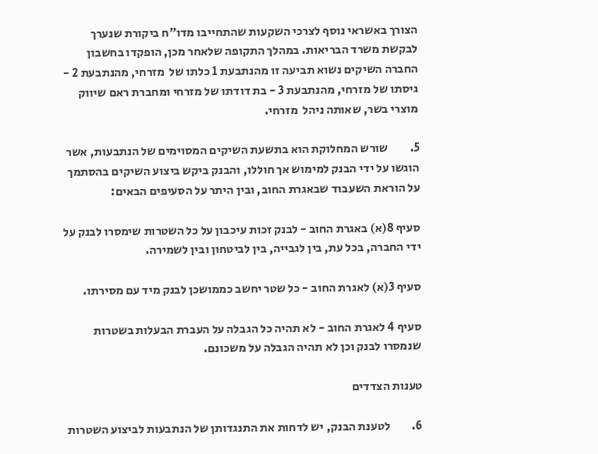הצורך באשראי נוסף לצרכי השקעות שהתחייבו מדו"ח ביקורת שנערך לבקשת משרד הבריאות. במהלך התקופה שלאחר מכן, הופקדו בחשבון החברה השיקים נשוא תביעה זו מהנתבעת 1 כלתו של  מזרחי, מהנתבעת 2 - גיסתו של מזרחי, מהנתבעת 3 - בת דודתו של מזרחי ומחברת ראם שיווק מוצרי בשר, שאותה ניהל  מזרחי.

5.         שורש המחלוקת הוא בתשעת השיקים המסוימים של הנתבעות, אשר הוגשו על ידי הבנק למימוש אך חוללו, והבנק ביקש ביצוע השיקים בהסתמך על הוראת השעבוד שבאגרת החוב, ובין היתר על הסעיפים הבאים:

סעיף 8(א) באגרת החוב - לבנק זכות עיכבון על כל השטרות שימסרו לבנק על ידי החברה, בכל עת, בין לגבייה, בין לביטחון ובין לשמירה.

סעיף 3(א) לאגרת החוב - כל שטר יחשב כממושכן לבנק מיד עם מסירתו.

סעיף 4 לאגרת החוב - לא תהיה כל הגבלה על העברת הבעלות בשטרות שנמסרו לבנק וכן לא תהיה הגבלה על משכונם.

טענות הצדדים

6.         לטענת הבנק, יש לדחות את התנגדותן של הנתבעות לביצוע השטרות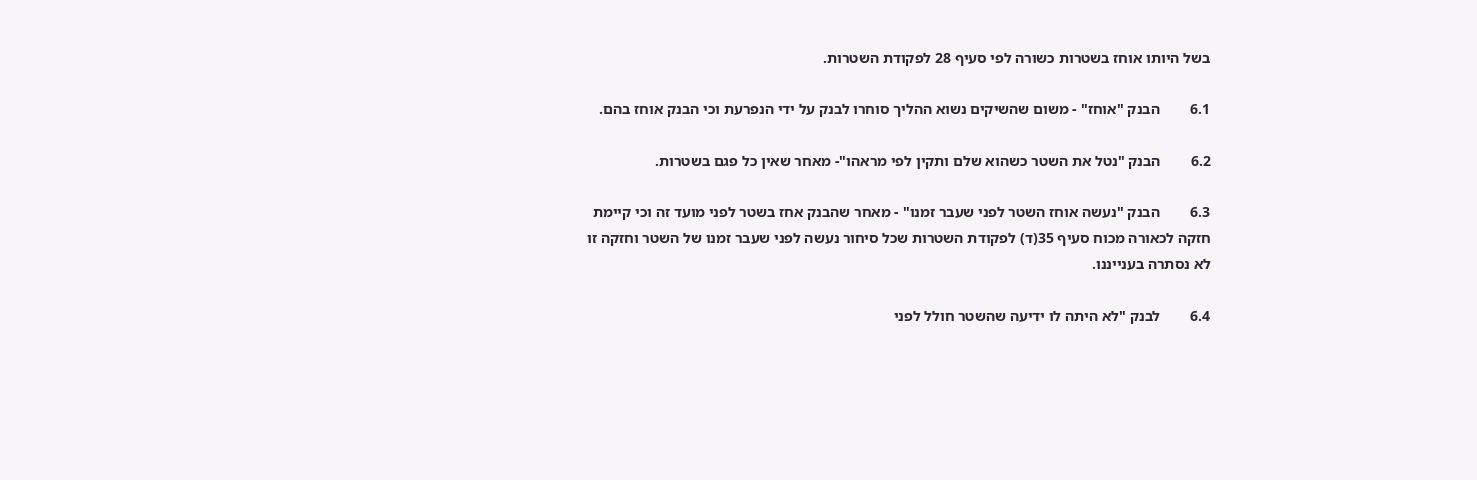בשל היותו אוחז בשטרות כשורה לפי סעיף 28 לפקודת השטרות.

6.1        הבנק "אוחז" - משום שהשיקים נשוא ההליך סוחרו לבנק על ידי הנפרעת וכי הבנק אוחז בהם.

6.2        הבנק "נטל את השטר כשהוא שלם ותקין לפי מראהו"- מאחר שאין כל פגם בשטרות.

6.3        הבנק "נעשה אוחז השטר לפני שעבר זמנו" - מאחר שהבנק אחז בשטר לפני מועד זה וכי קיימת חזקה לכאורה מכוח סעיף 35(ד) לפקודת השטרות שכל סיחור נעשה לפני שעבר זמנו של השטר וחזקה זו לא נסתרה בענייננו.

6.4        לבנק "לא היתה לו ידיעה שהשטר חולל לפני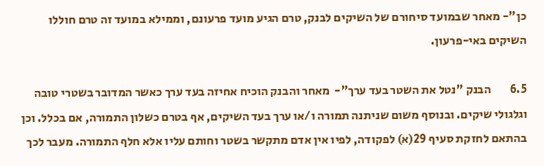כן"- מאחר שבמועד סיחורם של השיקים לבנק, טרם הגיע מועד פרעונם, וממילא במועד זה טרם חוללו השיקים באי-פרעון.

6.5        הבנק "נטל את השטר בעד ערך"-  מאחר והבנק הוכיח אחיזה בעד ערך כאשר המדובר בשטרי טובה וגלגולי שיקים. ובנוסף משום שניתנה תמורה ו/או ערך בעד השיקים, אף בטרם כשלון התמורה, אם בכלל. וכן בהתאם לחזקת סעיף 29(א) לפקודה, לפיו אין אדם מתקשר בשטר וחותם עליו אלא חלף התמורה. מעבר לכך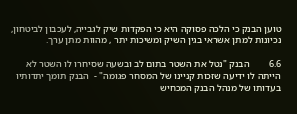טוען הבנק כי הלכה פסוקה היא כי הפקדות שיק לגבייה, לעכבון לביטחון,  נכיונות למתן אשראי בגין השיק ומשיכות יתר , מהוות מתן ערך.

6.6        הבנק "נטל את השטר בתום לב ובשעה שסיחרו לו השטר לא הייתה לו ידיעה שזכות קניינו של המסחר פגומה" -  הבנק תומך יתדותיו בעדותו של מנהל הבנק המכחיש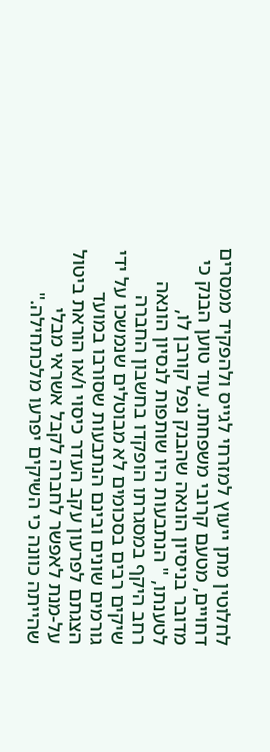לחלוטין מתן ייעוץ למזרחי לגייס ולהפקיד ממסרים דחויים, מטעם קרובי משפחתו. עוד טוען הבנק כי מדובר בניסיון הונאה שהבנק נפל קורבן לו, לטענתו, " הנתבעות היו שותפות לנסיון הונאה רחב היקף במסגרתו הופקדו בחשבון החברה שיקים רבים בסכומים לא מבוטלים שנמשכו על ידי גורמים שונים ובינם הנתבעות שסורבו במועד הצגתם לפרעון עקב העדר כיסוי ו/או הוראת ביטול על-מנת לאפשר לחברה לקבל אשראי מבלי שהייתה כוונה כי השיקים יפרעו מלכתחילה."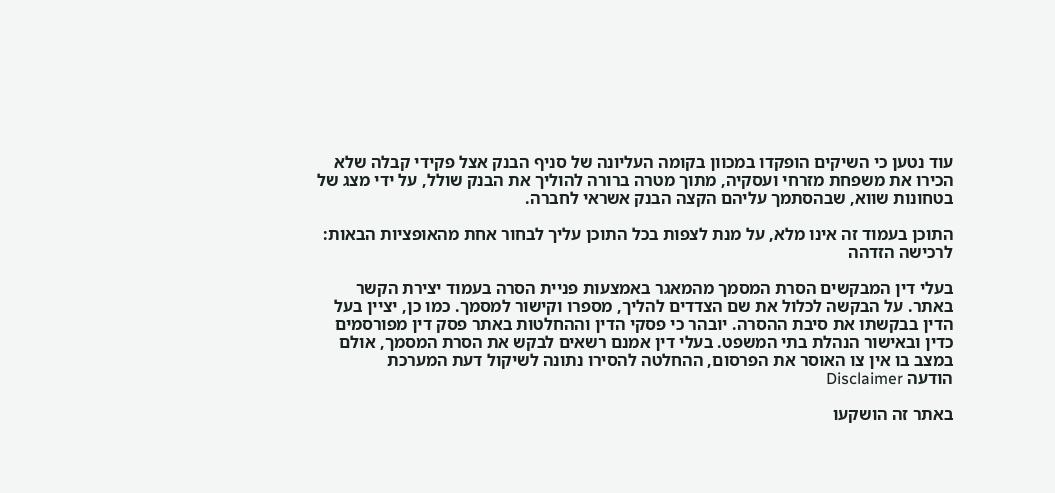עוד נטען כי השיקים הופקדו במכוון בקומה העליונה של סניף הבנק אצל פקידי קבלה שלא הכירו את משפחת מזרחי ועסקיה, מתוך מטרה ברורה להוליך את הבנק שולל, על ידי מצג של בטחונות שווא, שבהסתמך עליהם הקצה הבנק אשראי לחברה.

התוכן בעמוד זה אינו מלא, על מנת לצפות בכל התוכן עליך לבחור אחת מהאופציות הבאות:
לרכישה הזדהה

בעלי דין המבקשים הסרת המסמך מהמאגר באמצעות פניית הסרה בעמוד יצירת הקשר באתר. על הבקשה לכלול את שם הצדדים להליך, מספרו וקישור למסמך. כמו כן, יציין בעל הדין בבקשתו את סיבת ההסרה. יובהר כי פסקי הדין וההחלטות באתר פסק דין מפורסמים כדין ובאישור הנהלת בתי המשפט. בעלי דין אמנם רשאים לבקש את הסרת המסמך, אולם במצב בו אין צו האוסר את הפרסום, ההחלטה להסירו נתונה לשיקול דעת המערכת
הודעה Disclaimer

באתר זה הושקעו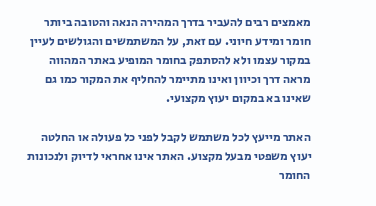מאמצים רבים להעביר בדרך המהירה הנאה והטובה ביותר חומר ומידע חיוני. עם זאת, על המשתמשים והגולשים לעיין במקור עצמו ולא להסתפק בחומר המופיע באתר המהווה מראה דרך וכיוון ואינו מתיימר להחליף את המקור כמו גם שאינו בא במקום יעוץ מקצועי.

האתר מייעץ לכל משתמש לקבל לפני כל פעולה או החלטה יעוץ משפטי מבעל מקצוע. האתר אינו אחראי לדיוק ולנכונות החומר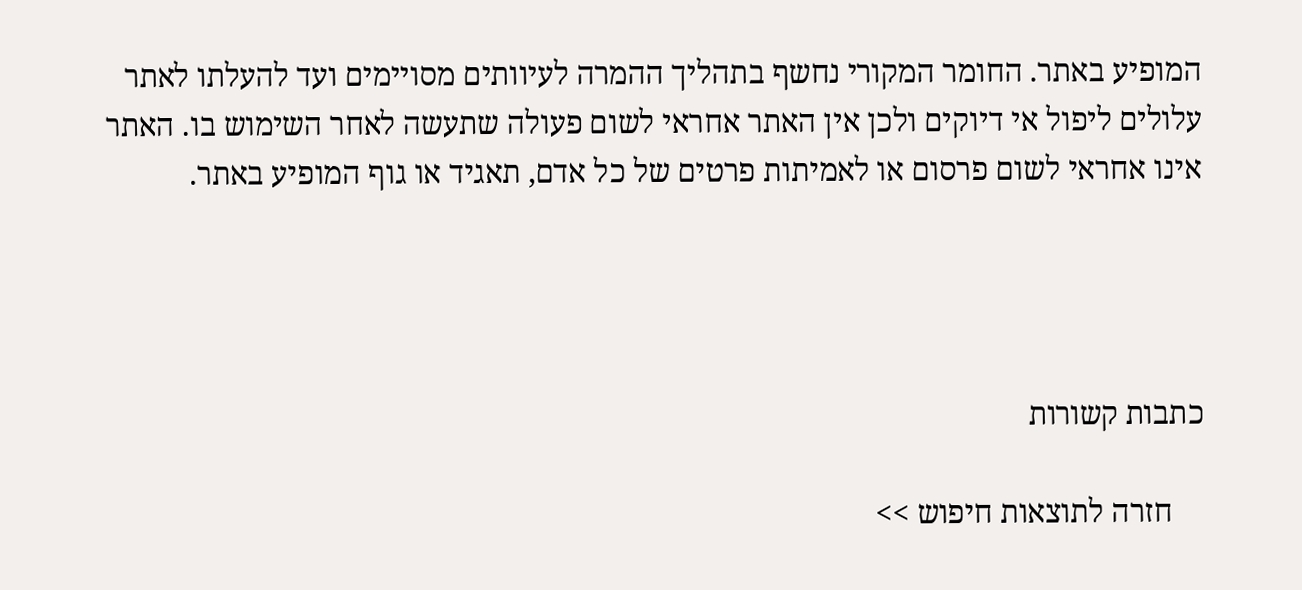המופיע באתר. החומר המקורי נחשף בתהליך ההמרה לעיוותים מסויימים ועד להעלתו לאתר עלולים ליפול אי דיוקים ולכן אין האתר אחראי לשום פעולה שתעשה לאחר השימוש בו. האתר אינו אחראי לשום פרסום או לאמיתות פרטים של כל אדם, תאגיד או גוף המופיע באתר.




כתבות קשורות

    חזרה לתוצאות חיפוש >>